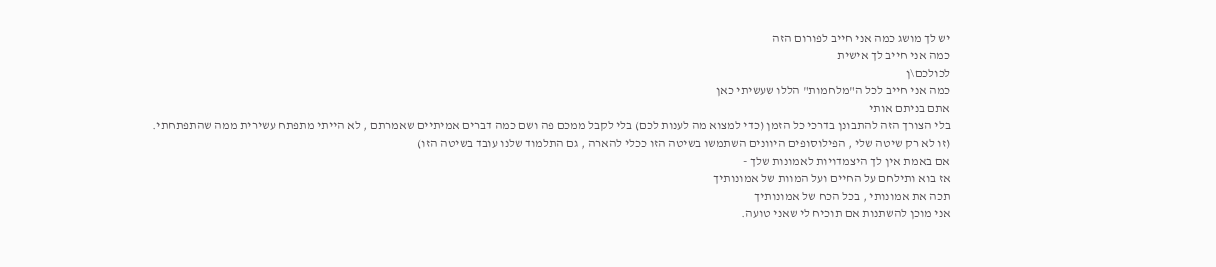יש לך מושג כמה אני חייב לפורום הזה
כמה אני חייב לך אישית
לכולכם\ן
כמה אני חייב לכל ה"מלחמות" הללו שעשיתי כאן
אתם בניתם אותי
בלי הצורך הזה להתבונן בדרכי כל הזמן (כדי למצוא מה לענות לכם) בלי לקבל ממכם פה ושם כמה דברים אמיתיים שאמרתם , לא הייתי מתפתח עשירית ממה שהתפתחתי.
(זו לא רק שיטה שלי , הפילוסופים היוונים השתמשו בשיטה הזו ככלי להארה , גם התלמוד שלנו עובד בשיטה הזו)
אם באמת אין לך היצמדויות לאמונות שלך -
אז בוא ותילחם על החיים ועל המוות של אמונותיך
תכה את אמונותי , בכל הכח של אמונותיך
אני מוכן להשתנות אם תוכיח לי שאני טועה.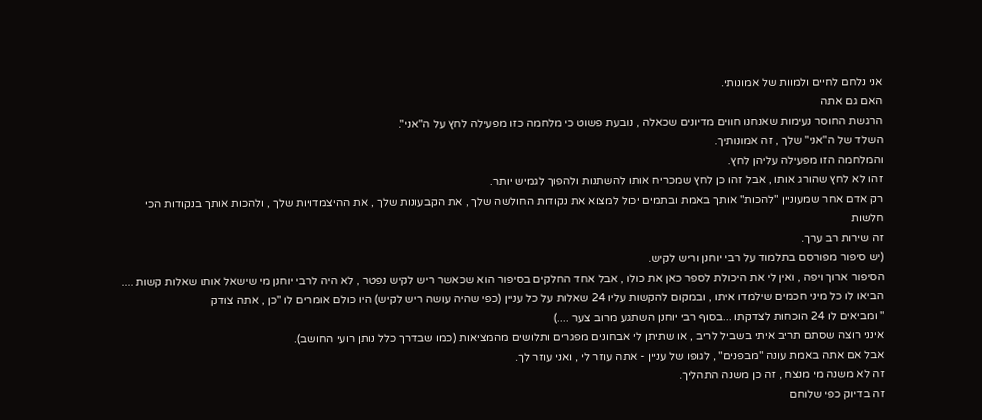אני נלחם לחיים ולמוות של אמונותי.
האם גם אתה
הרגשת החוסר נעימות שאנחנו חווים מדיונים שכאלה , נובעת פשוט כי מלחמה כזו מפעילה לחץ על ה"אני".
השלד של ה"אני" שלך , זה אמונותיך.
והמלחמה הזו מפעילה עליהן לחץ.
זהו לא לחץ שהורג אותו , אבל זהו כן לחץ שמכריח אותו להשתנות ולהפוך לגמיש יותר.
רק אדם אחר שמעוניין "להכות" אותך באמת ובתמים יכול למצוא את נקודות החולשה שלך , את הקבעונות שלך , את ההיצמדויות שלך , ולהכות אותך בנקודות הכי חלשות
זה שירות רב ערך.
(יש סיפור מפורסם בתלמוד על רבי יוחנן וריש לקיש.
הסיפור ארוך ויפה , ואין לי את היכולת לספר כאן את כולו , אבל אחד החלקים בסיפור הוא שכאשר ריש לקיש נפטר , לא היה לרבי יוחנן מי שישאל אותו שאלות קשות .... הביאו לו כל מיני חכמים שילמדו איתו , ובמקום להקשות עליו 24 שאלות על כל עניין (כפי שהיה עושה ריש לקיש) היו כולם אומרים לו "כן , אתה צודק
" ומביאים לו 24 הוכחות לצדקתו ...בסוף רבי יוחנן השתגע מרוב צער ....)
אינני רוצה שסתם תריב איתי בשביל לריב , או שתיתן לי אבחונים מפגרים ותלושים מהמציאות (כמו שבדרך כלל נותן רועי החושב).
אבל אם אתה באמת עונה "מבפנים" , לגופו של עניין - אתה עוזר לי , ואני עוזר לך.
זה לא משנה מי מנצח , זה כן משנה התהליך.
זה בדיוק כפי שלוחם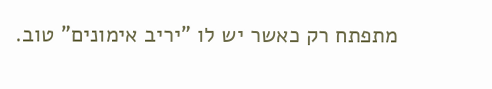מתפתח רק כאשר יש לו "יריב אימונים" טוב.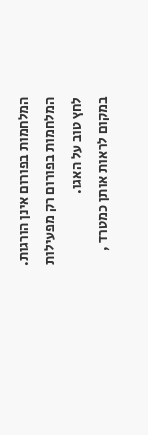המלחמות בפורום אינן הורגות.
המלחמות בפורום רק מפעילות לחץ טוב על האגו.
במקום לראות אותן כמטרד ,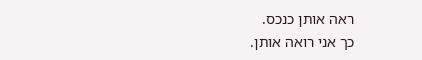ראה אותן כנכס.
כך אני רואה אותן.